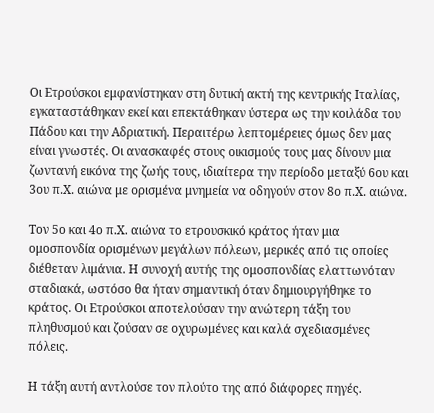Οι Ετρούσκοι εμφανίστηκαν στη δυτική ακτή της κεντρικής Ιταλίας, εγκαταστάθηκαν εκεί και επεκτάθηκαν ύστερα ως την κοιλάδα του Πάδου και την Αδριατική. Περαιτέρω λεπτομέρειες όμως δεν μας είναι γνωστές. Οι ανασκαφές στους οικισμούς τους μας δίνουν μια ζωντανή εικόνα της ζωής τους, ιδιαίτερα την περίοδο μεταξύ 6ου και 3ου π.Χ. αιώνα με ορισμένα μνημεία να οδηγούν στον 8ο π.Χ. αιώνα.

Τον 5ο και 4ο π.Χ. αιώνα το ετρουσκικό κράτος ήταν μια ομοσπονδία ορισμένων μεγάλων πόλεων, μερικές από τις οποίες διέθεταν λιμάνια. Η συνοχή αυτής της ομοσπονδίας ελαττωνόταν σταδιακά, ωστόσο θα ήταν σημαντική όταν δημιουργήθηκε το κράτος. Οι Ετρούσκοι αποτελούσαν την ανώτερη τάξη του πληθυσμού και ζούσαν σε οχυρωμένες και καλά σχεδιασμένες πόλεις.

Η τάξη αυτή αντλούσε τον πλούτο της από διάφορες πηγές.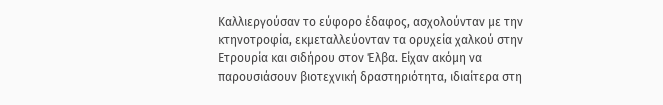Καλλιεργούσαν το εύφορο έδαφος, ασχολούνταν με την κτηνοτροφία, εκμεταλλεύονταν τα ορυχεία χαλκού στην Ετρουρία και σιδήρου στον Έλβα. Είχαν ακόμη να παρουσιάσουν βιοτεχνική δραστηριότητα, ιδιαίτερα στη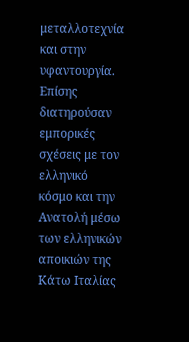μεταλλοτεχνία και στην υφαντουργία. Επίσης διατηρούσαν εμπορικές σχέσεις με τον ελληνικό κόσμο και την Ανατολή μέσω των ελληνικών αποικιών της Κάτω Ιταλίας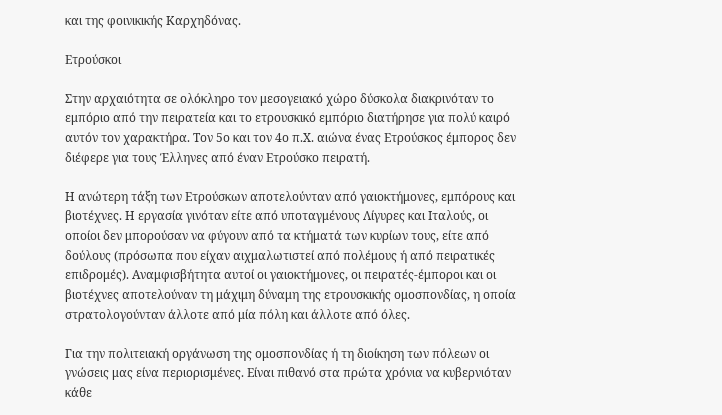και της φοινικικής Καρχηδόνας.

Ετρούσκοι

Στην αρχαιότητα σε ολόκληρο τον μεσογειακό χώρο δύσκολα διακρινόταν το εμπόριο από την πειρατεία και το ετρουσκικό εμπόριο διατήρησε για πολύ καιρό αυτόν τον χαρακτήρα. Τον 5ο και τον 4ο π.Χ. αιώνα ένας Ετρούσκος έμπορος δεν διέφερε για τους Έλληνες από έναν Ετρούσκο πειρατή.

Η ανώτερη τάξη των Ετρούσκων αποτελούνταν από γαιοκτήμονες, εμπόρους και βιοτέχνες. Η εργασία γινόταν είτε από υποταγμένους Λίγυρες και Ιταλούς, οι οποίοι δεν μπορούσαν να φύγουν από τα κτήματά των κυρίων τους, είτε από δούλους (πρόσωπα που είχαν αιχμαλωτιστεί από πολέμους ή από πειρατικές επιδρομές). Αναμφισβήτητα αυτοί οι γαιοκτήμονες, οι πειρατές-έμποροι και οι βιοτέχνες αποτελούναν τη μάχιμη δύναμη της ετρουσκικής ομοσπονδίας, η οποία στρατολογούνταν άλλοτε από μία πόλη και άλλοτε από όλες.

Για την πολιτειακή οργάνωση της ομοσπονδίας ή τη διοίκηση των πόλεων οι γνώσεις μας είνα περιορισμένες. Είναι πιθανό στα πρώτα χρόνια να κυβερνιόταν κάθε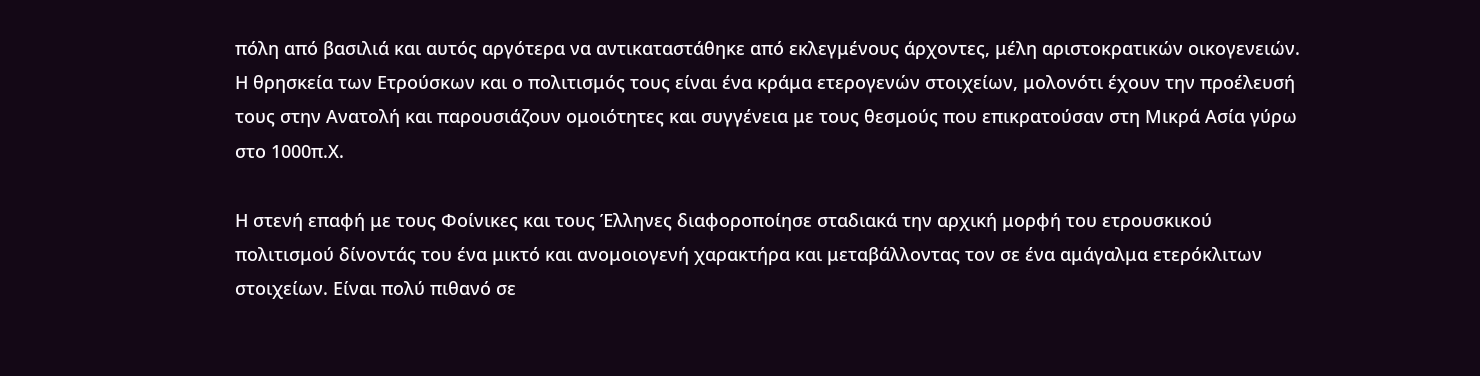πόλη από βασιλιά και αυτός αργότερα να αντικαταστάθηκε από εκλεγμένους άρχοντες, μέλη αριστοκρατικών οικογενειών. Η θρησκεία των Ετρούσκων και ο πολιτισμός τους είναι ένα κράμα ετερογενών στοιχείων, μολονότι έχουν την προέλευσή τους στην Ανατολή και παρουσιάζουν ομοιότητες και συγγένεια με τους θεσμούς που επικρατούσαν στη Μικρά Ασία γύρω στο 1000π.Χ.

Η στενή επαφή με τους Φοίνικες και τους Έλληνες διαφοροποίησε σταδιακά την αρχική μορφή του ετρουσκικού πολιτισμού δίνοντάς του ένα μικτό και ανομοιογενή χαρακτήρα και μεταβάλλοντας τον σε ένα αμάγαλμα ετερόκλιτων στοιχείων. Είναι πολύ πιθανό σε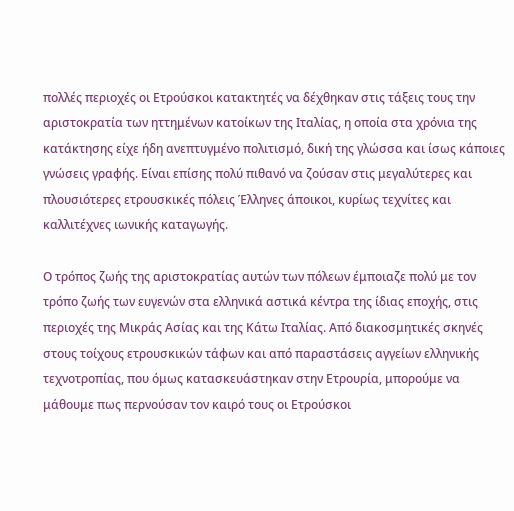πολλές περιοχές οι Ετρούσκοι κατακτητές να δέχθηκαν στις τάξεις τους την αριστοκρατία των ηττημένων κατοίκων της Ιταλίας, η οποία στα χρόνια της κατάκτησης είχε ήδη ανεπτυγμένο πολιτισμό, δική της γλώσσα και ίσως κάποιες γνώσεις γραφής. Είναι επίσης πολύ πιθανό να ζούσαν στις μεγαλύτερες και πλουσιότερες ετρουσκικές πόλεις Έλληνες άποικοι, κυρίως τεχνίτες και καλλιτέχνες ιωνικής καταγωγής.

Ο τρόπος ζωής της αριστοκρατίας αυτών των πόλεων έμποιαζε πολύ με τον τρόπο ζωής των ευγενών στα ελληνικά αστικά κέντρα της ίδιας εποχής, στις περιοχές της Μικράς Ασίας και της Κάτω Ιταλίας. Από διακοσμητικές σκηνές στους τοίχους ετρουσκικών τάφων και από παραστάσεις αγγείων ελληνικής τεχνοτροπίας, που όμως κατασκευάστηκαν στην Ετρουρία, μπορούμε να μάθουμε πως περνούσαν τον καιρό τους οι Ετρούσκοι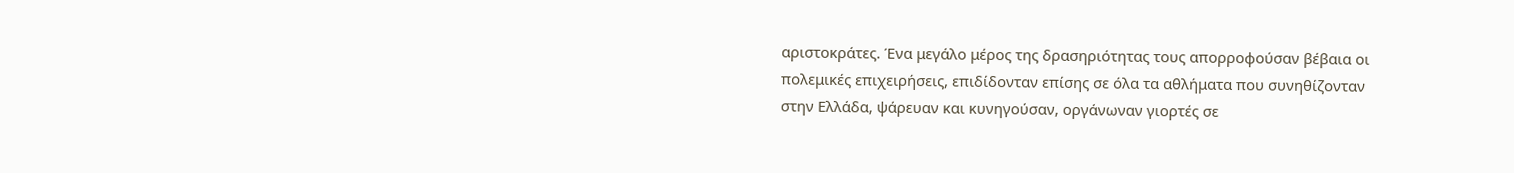αριστοκράτες. Ένα μεγάλο μέρος της δρασηριότητας τους απορροφούσαν βέβαια οι πολεμικές επιχειρήσεις, επιδίδονταν επίσης σε όλα τα αθλήματα που συνηθίζονταν στην Ελλάδα, ψάρευαν και κυνηγούσαν, οργάνωναν γιορτές σε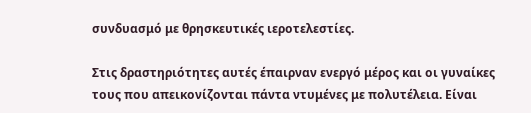συνδυασμό με θρησκευτικές ιεροτελεστίες.

Στις δραστηριότητες αυτές έπαιρναν ενεργό μέρος και οι γυναίκες τους που απεικονίζονται πάντα ντυμένες με πολυτέλεια. Είναι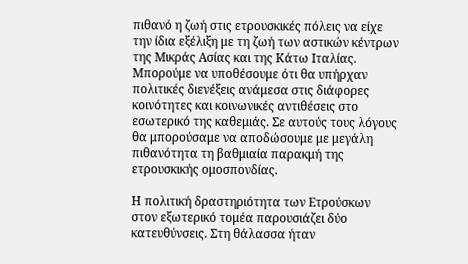πιθανό η ζωή στις ετρουσκικές πόλεις να είχε την ίδια εξέλιξη με τη ζωή των αστικών κέντρων της Μικράς Ασίας και της Κάτω Ιταλίας. Μπορούμε να υποθέσουμε ότι θα υπήρχαν πολιτικές διενέξεις ανάμεσα στις διάφορες κοινότητες και κοινωνικές αντιθέσεις στο εσωτερικό της καθεμιάς. Σε αυτούς τους λόγους θα μπορούσαμε να αποδώσουμε με μεγάλη πιθανότητα τη βαθμιαία παρακμή της ετρουσκικής ομοσπονδίας.

Η πολιτική δραστηριότητα των Ετρούσκων στον εξωτερικό τομέα παρουσιάζει δύο κατευθύνσεις. Στη θάλασσα ήταν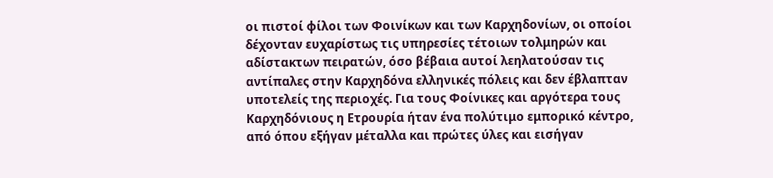οι πιστοί φίλοι των Φοινίκων και των Καρχηδονίων, οι οποίοι δέχονταν ευχαρίστως τις υπηρεσίες τέτοιων τολμηρών και αδίστακτων πειρατών, όσο βέβαια αυτοί λεηλατούσαν τις αντίπαλες στην Καρχηδόνα ελληνικές πόλεις και δεν έβλαπταν υποτελείς της περιοχές. Για τους Φοίνικες και αργότερα τους Καρχηδόνιους η Ετρουρία ήταν ένα πολύτιμο εμπορικό κέντρο, από όπου εξήγαν μέταλλα και πρώτες ύλες και εισήγαν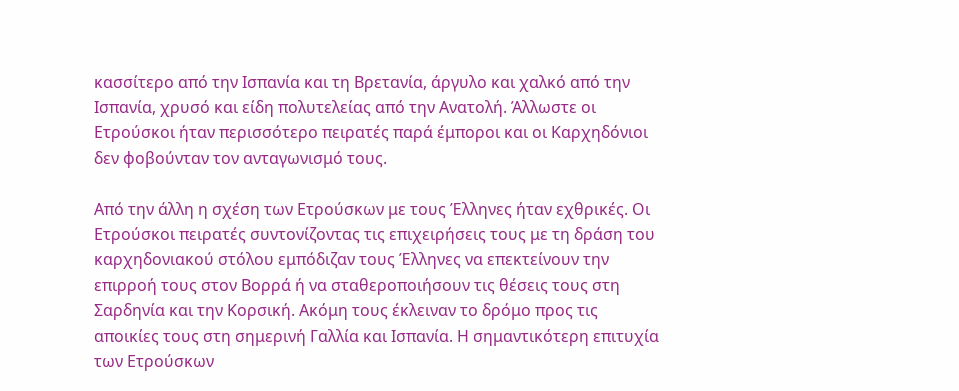κασσίτερο από την Ισπανία και τη Βρετανία, άργυλο και χαλκό από την Ισπανία, χρυσό και είδη πολυτελείας από την Ανατολή. Άλλωστε οι Ετρούσκοι ήταν περισσότερο πειρατές παρά έμποροι και οι Καρχηδόνιοι δεν φοβούνταν τον ανταγωνισμό τους.

Από την άλλη η σχέση των Ετρούσκων με τους Έλληνες ήταν εχθρικές. Οι Ετρούσκοι πειρατές συντονίζοντας τις επιχειρήσεις τους με τη δράση του καρχηδονιακού στόλου εμπόδιζαν τους Έλληνες να επεκτείνουν την επιρροή τους στον Βορρά ή να σταθεροποιήσουν τις θέσεις τους στη Σαρδηνία και την Κορσική. Ακόμη τους έκλειναν το δρόμο προς τις αποικίες τους στη σημερινή Γαλλία και Ισπανία. Η σημαντικότερη επιτυχία των Ετρούσκων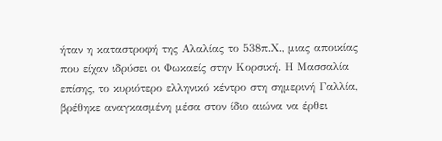ήταν η καταστροφή της Αλαλίας το 538π.Χ., μιας αποικίας που είχαν ιδρύσει οι Φωκαείς στην Κορσική. Η Μασσαλία επίσης, το κυριότερο ελληνικό κέντρο στη σημερινή Γαλλία, βρέθηκε αναγκασμένη μέσα στον ίδιο αιώνα να έρθει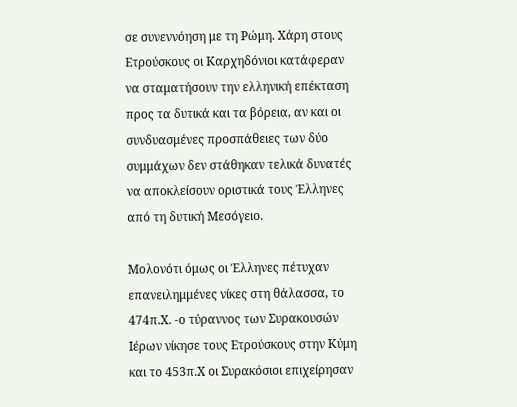σε συνεννόηση με τη Ρώμη. Χάρη στους Ετρούσκους οι Καρχηδόνιοι κατάφεραν να σταματήσουν την ελληνική επέκταση προς τα δυτικά και τα βόρεια, αν και οι συνδυασμένες προσπάθειες των δύο συμμάχων δεν στάθηκαν τελικά δυνατές να αποκλείσουν οριστικά τους Έλληνες από τη δυτική Μεσόγειο.

Μολονότι όμως οι Έλληνες πέτυχαν επανειλημμένες νίκες στη θάλασσα, το 474π.Χ. -ο τύραννος των Συρακουσών Ιέρων νίκησε τους Ετρούσκους στην Κύμη και το 453π.Χ οι Συρακόσιοι επιχείρησαν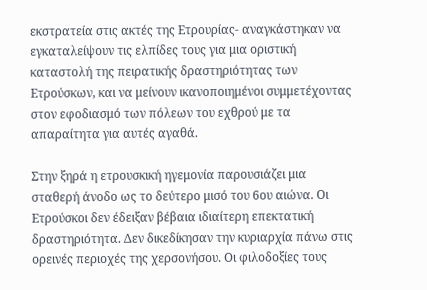εκστρατεία στις ακτές της Ετρουρίας- αναγκάστηκαν να εγκαταλείψουν τις ελπίδες τους για μια οριστική καταστολή της πειρατικής δραστηριότητας των Ετρούσκων, και να μείνουν ικανοποιημένοι συμμετέχοντας στον εφοδιασμό των πόλεων του εχθρού με τα απαραίτητα για αυτές αγαθά.

Στην ξηρά η ετρουσκική ηγεμονία παρουσιάζει μια σταθερή άνοδο ως το δεύτερο μισό του 6ου αιώνα. Οι Ετρούσκοι δεν έδειξαν βέβαια ιδιαίτερη επεκτατική δραστηριότητα. Δεν δικεδίκησαν την κυριαρχία πάνω στις ορεινές περιοχές της χερσονήσου. Οι φιλοδοξίες τους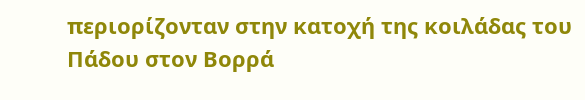περιορίζονταν στην κατοχή της κοιλάδας του Πάδου στον Βορρά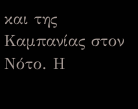και της Καμπανίας στον Νότο. Η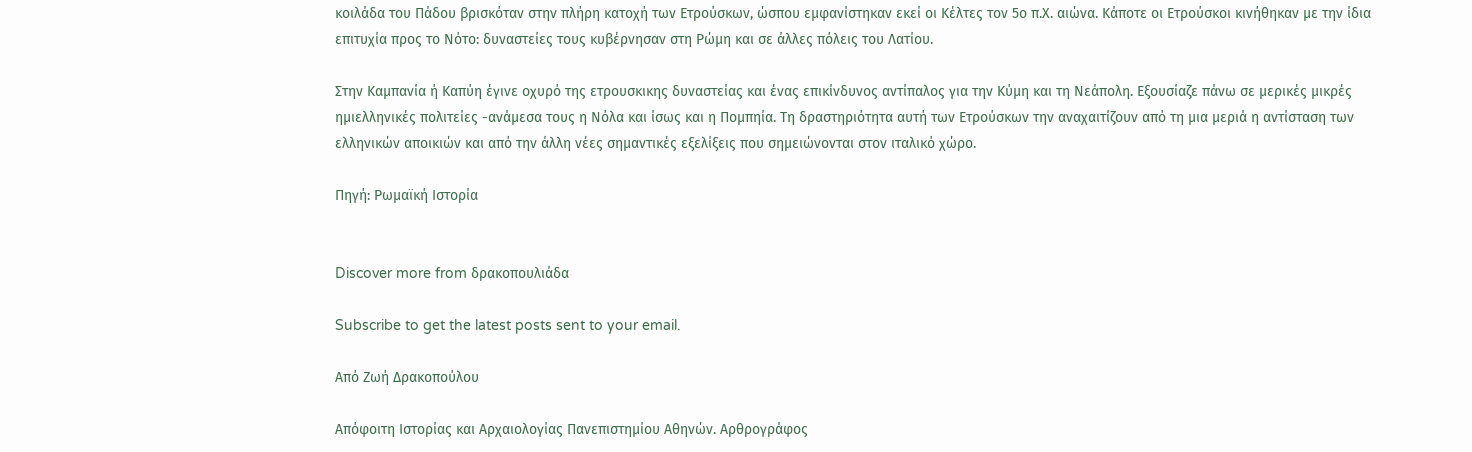κοιλάδα του Πάδου βρισκόταν στην πλήρη κατοχή των Ετρούσκων, ώσπου εμφανίστηκαν εκεί οι Κέλτες τον 5ο π.Χ. αιώνα. Κάποτε οι Ετρούσκοι κινήθηκαν με την ίδια επιτυχία προς το Νότο: δυναστείες τους κυβέρνησαν στη Ρώμη και σε άλλες πόλεις του Λατίου.

Στην Καμπανία ή Καπύη έγινε οχυρό της ετρουσκικης δυναστείας και ένας επικίνδυνος αντίπαλος για την Κύμη και τη Νεάπολη. Εξουσίαζε πάνω σε μερικές μικρές ημιελληνικές πολιτείες -ανάμεσα τους η Νόλα και ίσως και η Πομπηία. Τη δραστηριότητα αυτή των Ετρούσκων την αναχαιτίζουν από τη μια μεριά η αντίσταση των ελληνικών αποικιών και από την άλλη νέες σημαντικές εξελίξεις που σημειώνονται στον ιταλικό χώρο.

Πηγή: Ρωμαϊκή Ιστορία


Discover more from δρακοπουλιάδα

Subscribe to get the latest posts sent to your email.

Από Ζωή Δρακοπούλου

Απόφοιτη Ιστορίας και Αρχαιολογίας Πανεπιστημίου Αθηνών. Αρθρογράφος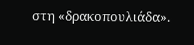στη «δρακοπουλιάδα».